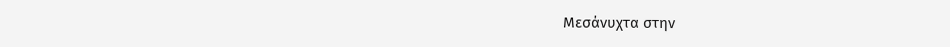Μεσάνυχτα στην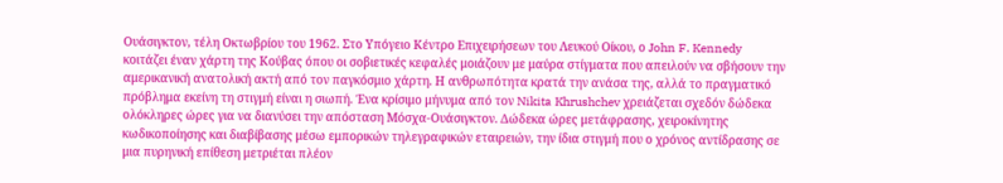Ουάσιγκτον, τέλη Οκτωβρίου του 1962. Στο Υπόγειο Κέντρο Επιχειρήσεων του Λευκού Οίκου, ο John F. Kennedy κοιτάζει έναν χάρτη της Κούβας όπου οι σοβιετικές κεφαλές μοιάζουν με μαύρα στίγματα που απειλούν να σβήσουν την αμερικανική ανατολική ακτή από τον παγκόσμιο χάρτη. Η ανθρωπότητα κρατά την ανάσα της, αλλά το πραγματικό πρόβλημα εκείνη τη στιγμή είναι η σιωπή. Ένα κρίσιμο μήνυμα από τον Nikita Khrushchev χρειάζεται σχεδόν δώδεκα ολόκληρες ώρες για να διανύσει την απόσταση Μόσχα-Ουάσιγκτον. Δώδεκα ώρες μετάφρασης, χειροκίνητης κωδικοποίησης και διαβίβασης μέσω εμπορικών τηλεγραφικών εταιρειών, την ίδια στιγμή που ο χρόνος αντίδρασης σε μια πυρηνική επίθεση μετριέται πλέον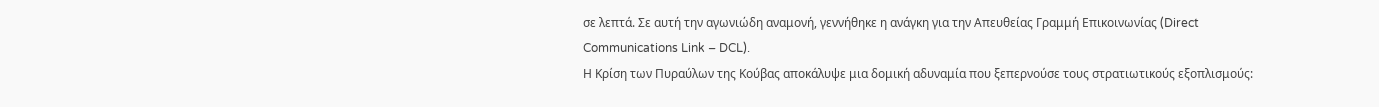σε λεπτά. Σε αυτή την αγωνιώδη αναμονή, γεννήθηκε η ανάγκη για την Απευθείας Γραμμή Επικοινωνίας (Direct Communications Link – DCL).
Η Κρίση των Πυραύλων της Κούβας αποκάλυψε μια δομική αδυναμία που ξεπερνούσε τους στρατιωτικούς εξοπλισμούς: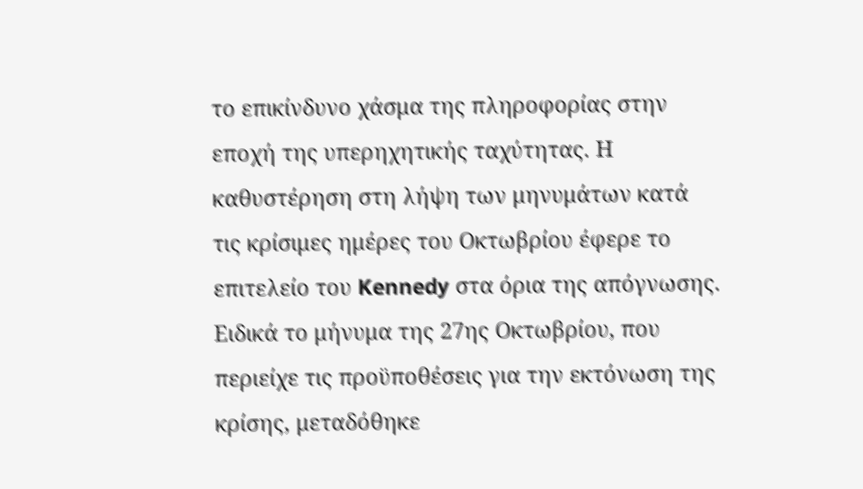το επικίνδυνο χάσμα της πληροφορίας στην εποχή της υπερηχητικής ταχύτητας. Η καθυστέρηση στη λήψη των μηνυμάτων κατά τις κρίσιμες ημέρες του Οκτωβρίου έφερε το επιτελείο του Kennedy στα όρια της απόγνωσης. Ειδικά το μήνυμα της 27ης Οκτωβρίου, που περιείχε τις προϋποθέσεις για την εκτόνωση της κρίσης, μεταδόθηκε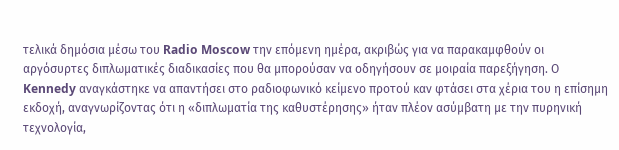τελικά δημόσια μέσω του Radio Moscow την επόμενη ημέρα, ακριβώς για να παρακαμφθούν οι αργόσυρτες διπλωματικές διαδικασίες που θα μπορούσαν να οδηγήσουν σε μοιραία παρεξήγηση. Ο Kennedy αναγκάστηκε να απαντήσει στο ραδιοφωνικό κείμενο προτού καν φτάσει στα χέρια του η επίσημη εκδοχή, αναγνωρίζοντας ότι η «διπλωματία της καθυστέρησης» ήταν πλέον ασύμβατη με την πυρηνική τεχνολογία,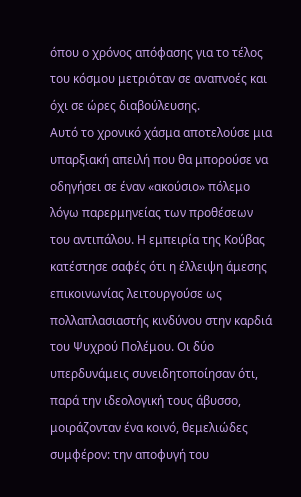όπου ο χρόνος απόφασης για το τέλος του κόσμου μετριόταν σε αναπνοές και όχι σε ώρες διαβούλευσης.
Αυτό το χρονικό χάσμα αποτελούσε μια υπαρξιακή απειλή που θα μπορούσε να οδηγήσει σε έναν «ακούσιο» πόλεμο λόγω παρερμηνείας των προθέσεων του αντιπάλου. Η εμπειρία της Κούβας κατέστησε σαφές ότι η έλλειψη άμεσης επικοινωνίας λειτουργούσε ως πολλαπλασιαστής κινδύνου στην καρδιά του Ψυχρού Πολέμου. Οι δύο υπερδυνάμεις συνειδητοποίησαν ότι, παρά την ιδεολογική τους άβυσσο, μοιράζονταν ένα κοινό, θεμελιώδες συμφέρον: την αποφυγή του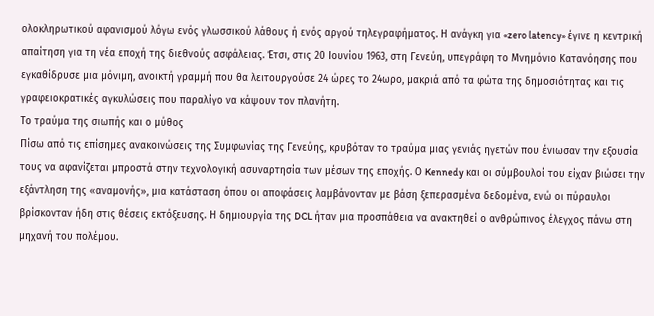ολοκληρωτικού αφανισμού λόγω ενός γλωσσικού λάθους ή ενός αργού τηλεγραφήματος. Η ανάγκη για «zero latency» έγινε η κεντρική απαίτηση για τη νέα εποχή της διεθνούς ασφάλειας. Έτσι, στις 20 Ιουνίου 1963, στη Γενεύη, υπεγράφη το Μνημόνιο Κατανόησης που εγκαθίδρυσε μια μόνιμη, ανοικτή γραμμή που θα λειτουργούσε 24 ώρες το 24ωρο, μακριά από τα φώτα της δημοσιότητας και τις γραφειοκρατικές αγκυλώσεις που παραλίγο να κάψουν τον πλανήτη.
Το τραύμα της σιωπής και ο μύθος
Πίσω από τις επίσημες ανακοινώσεις της Συμφωνίας της Γενεύης, κρυβόταν το τραύμα μιας γενιάς ηγετών που ένιωσαν την εξουσία τους να αφανίζεται μπροστά στην τεχνολογική ασυναρτησία των μέσων της εποχής. Ο Kennedy και οι σύμβουλοί του είχαν βιώσει την εξάντληση της «αναμονής», μια κατάσταση όπου οι αποφάσεις λαμβάνονταν με βάση ξεπερασμένα δεδομένα, ενώ οι πύραυλοι βρίσκονταν ήδη στις θέσεις εκτόξευσης. Η δημιουργία της DCL ήταν μια προσπάθεια να ανακτηθεί ο ανθρώπινος έλεγχος πάνω στη μηχανή του πολέμου.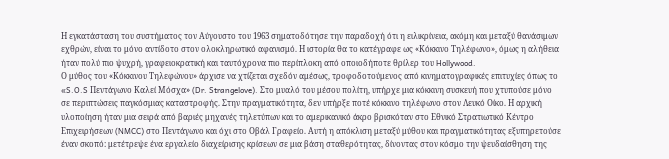Η εγκατάσταση του συστήματος τον Αύγουστο του 1963 σηματοδότησε την παραδοχή ότι η ειλικρίνεια, ακόμη και μεταξύ θανάσιμων εχθρών, είναι το μόνο αντίδοτο στον ολοκληρωτικό αφανισμό. Η ιστορία θα το κατέγραφε ως «Κόκκινο Τηλέφωνο», όμως η αλήθεια ήταν πολύ πιο ψυχρή, γραφειοκρατική και ταυτόχρονα πιο περίπλοκη από οποιοδήποτε θρίλερ του Hollywood.
Ο μύθος του «Κόκκινου Τηλεφώνου» άρχισε να χτίζεται σχεδόν αμέσως, τροφοδοτούμενος από κινηματογραφικές επιτυχίες όπως το «S.O.S Πεντάγωνο Καλεί Μόσχα» (Dr. Strangelove). Στο μυαλό του μέσου πολίτη, υπήρχε μια κόκκινη συσκευή που χτυπούσε μόνο σε περιπτώσεις παγκόσμιας καταστροφής. Στην πραγματικότητα, δεν υπήρξε ποτέ κόκκινο τηλέφωνο στον Λευκό Οίκο. Η αρχική υλοποίηση ήταν μια σειρά από βαριές μηχανές τηλετύπων και το αμερικανικό άκρο βρισκόταν στο Εθνικό Στρατιωτικό Κέντρο Επιχειρήσεων (NMCC) στο Πεντάγωνο και όχι στο Οβάλ Γραφείο. Αυτή η απόκλιση μεταξύ μύθου και πραγματικότητας εξυπηρετούσε έναν σκοπό: μετέτρεψε ένα εργαλείο διαχείρισης κρίσεων σε μια βάση σταθερότητας, δίνοντας στον κόσμο την ψευδαίσθηση της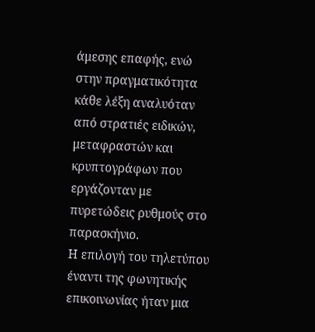άμεσης επαφής, ενώ στην πραγματικότητα κάθε λέξη αναλυόταν από στρατιές ειδικών, μεταφραστών και κρυπτογράφων που εργάζονταν με πυρετώδεις ρυθμούς στο παρασκήνιο.
Η επιλογή του τηλετύπου έναντι της φωνητικής επικοινωνίας ήταν μια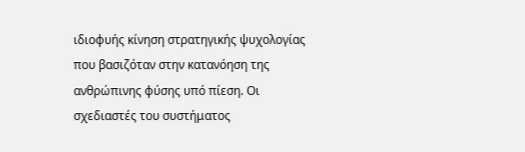ιδιοφυής κίνηση στρατηγικής ψυχολογίας που βασιζόταν στην κατανόηση της ανθρώπινης φύσης υπό πίεση. Οι σχεδιαστές του συστήματος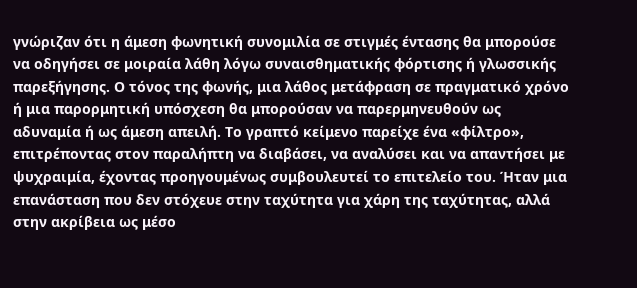γνώριζαν ότι η άμεση φωνητική συνομιλία σε στιγμές έντασης θα μπορούσε να οδηγήσει σε μοιραία λάθη λόγω συναισθηματικής φόρτισης ή γλωσσικής παρεξήγησης. Ο τόνος της φωνής, μια λάθος μετάφραση σε πραγματικό χρόνο ή μια παρορμητική υπόσχεση θα μπορούσαν να παρερμηνευθούν ως αδυναμία ή ως άμεση απειλή. Το γραπτό κείμενο παρείχε ένα «φίλτρο», επιτρέποντας στον παραλήπτη να διαβάσει, να αναλύσει και να απαντήσει με ψυχραιμία, έχοντας προηγουμένως συμβουλευτεί το επιτελείο του. Ήταν μια επανάσταση που δεν στόχευε στην ταχύτητα για χάρη της ταχύτητας, αλλά στην ακρίβεια ως μέσο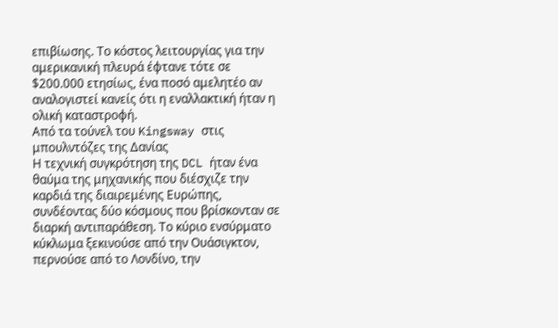επιβίωσης. Το κόστος λειτουργίας για την αμερικανική πλευρά έφτανε τότε σε $200.000 ετησίως, ένα ποσό αμελητέο αν αναλογιστεί κανείς ότι η εναλλακτική ήταν η ολική καταστροφή.
Από τα τούνελ του Kingsway στις μπουλντόζες της Δανίας
Η τεχνική συγκρότηση της DCL ήταν ένα θαύμα της μηχανικής που διέσχιζε την καρδιά της διαιρεμένης Ευρώπης, συνδέοντας δύο κόσμους που βρίσκονταν σε διαρκή αντιπαράθεση. Το κύριο ενσύρματο κύκλωμα ξεκινούσε από την Ουάσιγκτον, περνούσε από το Λονδίνο, την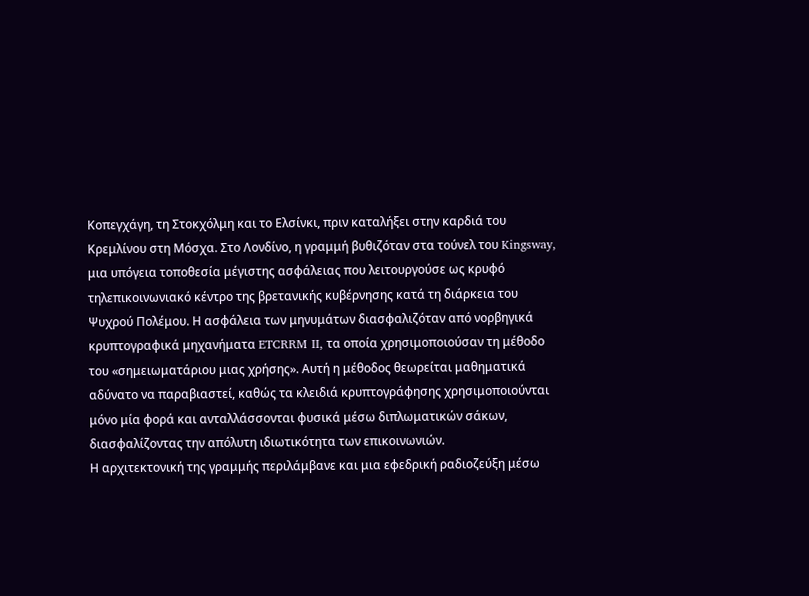Κοπεγχάγη, τη Στοκχόλμη και το Ελσίνκι, πριν καταλήξει στην καρδιά του Κρεμλίνου στη Μόσχα. Στο Λονδίνο, η γραμμή βυθιζόταν στα τούνελ του Kingsway, μια υπόγεια τοποθεσία μέγιστης ασφάλειας που λειτουργούσε ως κρυφό τηλεπικοινωνιακό κέντρο της βρετανικής κυβέρνησης κατά τη διάρκεια του Ψυχρού Πολέμου. Η ασφάλεια των μηνυμάτων διασφαλιζόταν από νορβηγικά κρυπτογραφικά μηχανήματα ETCRRM II, τα οποία χρησιμοποιούσαν τη μέθοδο του «σημειωματάριου μιας χρήσης». Αυτή η μέθοδος θεωρείται μαθηματικά αδύνατο να παραβιαστεί, καθώς τα κλειδιά κρυπτογράφησης χρησιμοποιούνται μόνο μία φορά και ανταλλάσσονται φυσικά μέσω διπλωματικών σάκων, διασφαλίζοντας την απόλυτη ιδιωτικότητα των επικοινωνιών.
Η αρχιτεκτονική της γραμμής περιλάμβανε και μια εφεδρική ραδιοζεύξη μέσω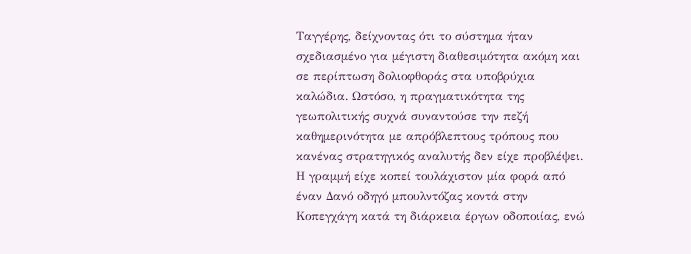Ταγγέρης, δείχνοντας ότι το σύστημα ήταν σχεδιασμένο για μέγιστη διαθεσιμότητα ακόμη και σε περίπτωση δολιοφθοράς στα υποβρύχια καλώδια. Ωστόσο, η πραγματικότητα της γεωπολιτικής συχνά συναντούσε την πεζή καθημερινότητα με απρόβλεπτους τρόπους που κανένας στρατηγικός αναλυτής δεν είχε προβλέψει. Η γραμμή είχε κοπεί τουλάχιστον μία φορά από έναν Δανό οδηγό μπουλντόζας κοντά στην Κοπεγχάγη κατά τη διάρκεια έργων οδοποιίας, ενώ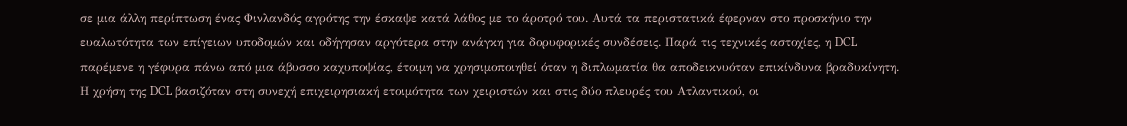σε μια άλλη περίπτωση ένας Φινλανδός αγρότης την έσκαψε κατά λάθος με το άροτρό του. Αυτά τα περιστατικά έφερναν στο προσκήνιο την ευαλωτότητα των επίγειων υποδομών και οδήγησαν αργότερα στην ανάγκη για δορυφορικές συνδέσεις. Παρά τις τεχνικές αστοχίες, η DCL παρέμενε η γέφυρα πάνω από μια άβυσσο καχυποψίας, έτοιμη να χρησιμοποιηθεί όταν η διπλωματία θα αποδεικνυόταν επικίνδυνα βραδυκίνητη.
Η χρήση της DCL βασιζόταν στη συνεχή επιχειρησιακή ετοιμότητα των χειριστών και στις δύο πλευρές του Ατλαντικού, οι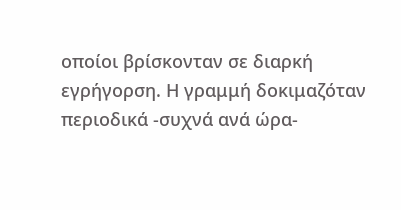οποίοι βρίσκονταν σε διαρκή εγρήγορση. Η γραμμή δοκιμαζόταν περιοδικά -συχνά ανά ώρα-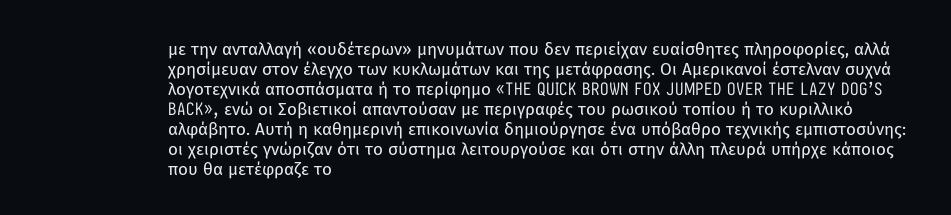με την ανταλλαγή «ουδέτερων» μηνυμάτων που δεν περιείχαν ευαίσθητες πληροφορίες, αλλά χρησίμευαν στον έλεγχο των κυκλωμάτων και της μετάφρασης. Οι Αμερικανοί έστελναν συχνά λογοτεχνικά αποσπάσματα ή το περίφημο «THE QUICK BROWN FOX JUMPED OVER THE LAZY DOG’S BACK», ενώ οι Σοβιετικοί απαντούσαν με περιγραφές του ρωσικού τοπίου ή το κυριλλικό αλφάβητο. Αυτή η καθημερινή επικοινωνία δημιούργησε ένα υπόβαθρο τεχνικής εμπιστοσύνης: οι χειριστές γνώριζαν ότι το σύστημα λειτουργούσε και ότι στην άλλη πλευρά υπήρχε κάποιος που θα μετέφραζε το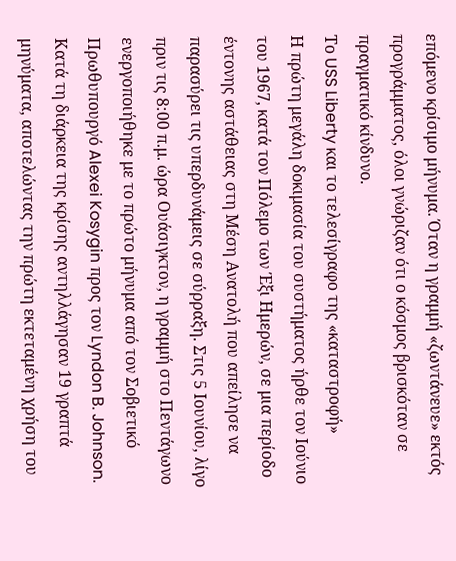επόμενο κρίσιμο μήνυμα. Όταν η γραμμή «ζωντάνευε» εκτός προγράμματος, όλοι γνώριζαν ότι ο κόσμος βρισκόταν σε πραγματικό κίνδυνο.
Το USS Liberty και το τελεσίγραφο της «καταστροφή»
Η πρώτη μεγάλη δοκιμασία του συστήματος ήρθε τον Ιούνιο του 1967, κατά τον Πόλεμο των Έξι Ημερών, σε μια περίοδο έντονης αστάθειας στη Μέση Ανατολή που απείλησε να παρασύρει τις υπερδυνάμεις σε σύρραξη. Στις 5 Ιουνίου, λίγο πριν τις 8:00 π.μ. ώρα Ουάσιγκτον, η γραμμή στο Πεντάγωνο ενεργοποιήθηκε με το πρώτο μήνυμα από τον Σοβιετικό Πρωθυπουργό Alexei Kosygin προς τον Lyndon B. Johnson. Κατά τη διάρκεια της κρίσης αντηλλάγησαν 19 γραπτά μηνύματα, αποτελώντας την πρώτη εκτεταμένη χρήση του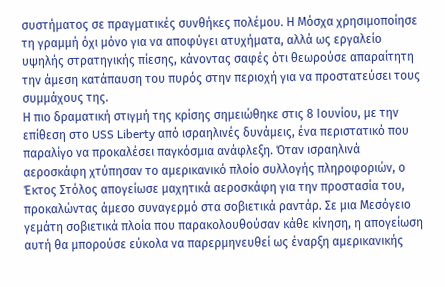συστήματος σε πραγματικές συνθήκες πολέμου. Η Μόσχα χρησιμοποίησε τη γραμμή όχι μόνο για να αποφύγει ατυχήματα, αλλά ως εργαλείο υψηλής στρατηγικής πίεσης, κάνοντας σαφές ότι θεωρούσε απαραίτητη την άμεση κατάπαυση του πυρός στην περιοχή για να προστατεύσει τους συμμάχους της.
Η πιο δραματική στιγμή της κρίσης σημειώθηκε στις 8 Ιουνίου, με την επίθεση στο USS Liberty από ισραηλινές δυνάμεις, ένα περιστατικό που παραλίγο να προκαλέσει παγκόσμια ανάφλεξη. Όταν ισραηλινά αεροσκάφη χτύπησαν το αμερικανικό πλοίο συλλογής πληροφοριών, ο Έκτος Στόλος απογείωσε μαχητικά αεροσκάφη για την προστασία του, προκαλώντας άμεσο συναγερμό στα σοβιετικά ραντάρ. Σε μια Μεσόγειο γεμάτη σοβιετικά πλοία που παρακολουθούσαν κάθε κίνηση, η απογείωση αυτή θα μπορούσε εύκολα να παρερμηνευθεί ως έναρξη αμερικανικής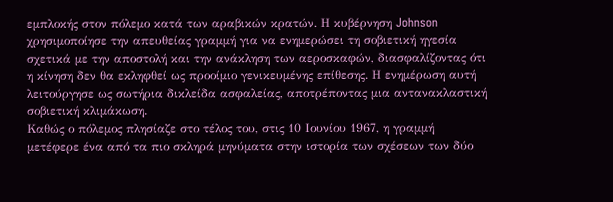εμπλοκής στον πόλεμο κατά των αραβικών κρατών. Η κυβέρνηση Johnson χρησιμοποίησε την απευθείας γραμμή για να ενημερώσει τη σοβιετική ηγεσία σχετικά με την αποστολή και την ανάκληση των αεροσκαφών, διασφαλίζοντας ότι η κίνηση δεν θα εκληφθεί ως προοίμιο γενικευμένης επίθεσης. Η ενημέρωση αυτή λειτούργησε ως σωτήρια δικλείδα ασφαλείας, αποτρέποντας μια αντανακλαστική σοβιετική κλιμάκωση.
Καθώς ο πόλεμος πλησίαζε στο τέλος του, στις 10 Ιουνίου 1967, η γραμμή μετέφερε ένα από τα πιο σκληρά μηνύματα στην ιστορία των σχέσεων των δύο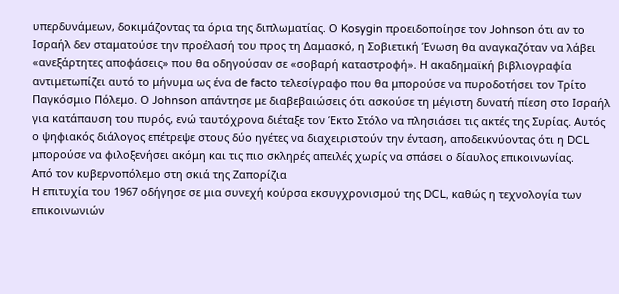υπερδυνάμεων, δοκιμάζοντας τα όρια της διπλωματίας. Ο Kosygin προειδοποίησε τον Johnson ότι αν το Ισραήλ δεν σταματούσε την προέλασή του προς τη Δαμασκό, η Σοβιετική Ένωση θα αναγκαζόταν να λάβει «ανεξάρτητες αποφάσεις» που θα οδηγούσαν σε «σοβαρή καταστροφή». Η ακαδημαϊκή βιβλιογραφία αντιμετωπίζει αυτό το μήνυμα ως ένα de facto τελεσίγραφο που θα μπορούσε να πυροδοτήσει τον Τρίτο Παγκόσμιο Πόλεμο. Ο Johnson απάντησε με διαβεβαιώσεις ότι ασκούσε τη μέγιστη δυνατή πίεση στο Ισραήλ για κατάπαυση του πυρός, ενώ ταυτόχρονα διέταξε τον Έκτο Στόλο να πλησιάσει τις ακτές της Συρίας. Αυτός ο ψηφιακός διάλογος επέτρεψε στους δύο ηγέτες να διαχειριστούν την ένταση, αποδεικνύοντας ότι η DCL μπορούσε να φιλοξενήσει ακόμη και τις πιο σκληρές απειλές χωρίς να σπάσει ο δίαυλος επικοινωνίας.
Από τον κυβερνοπόλεμο στη σκιά της Ζαπορίζια
Η επιτυχία του 1967 οδήγησε σε μια συνεχή κούρσα εκσυγχρονισμού της DCL, καθώς η τεχνολογία των επικοινωνιών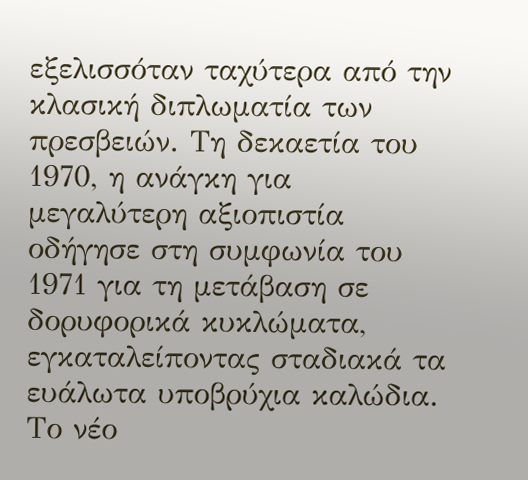εξελισσόταν ταχύτερα από την κλασική διπλωματία των πρεσβειών. Τη δεκαετία του 1970, η ανάγκη για μεγαλύτερη αξιοπιστία οδήγησε στη συμφωνία του 1971 για τη μετάβαση σε δορυφορικά κυκλώματα, εγκαταλείποντας σταδιακά τα ευάλωτα υποβρύχια καλώδια. Το νέο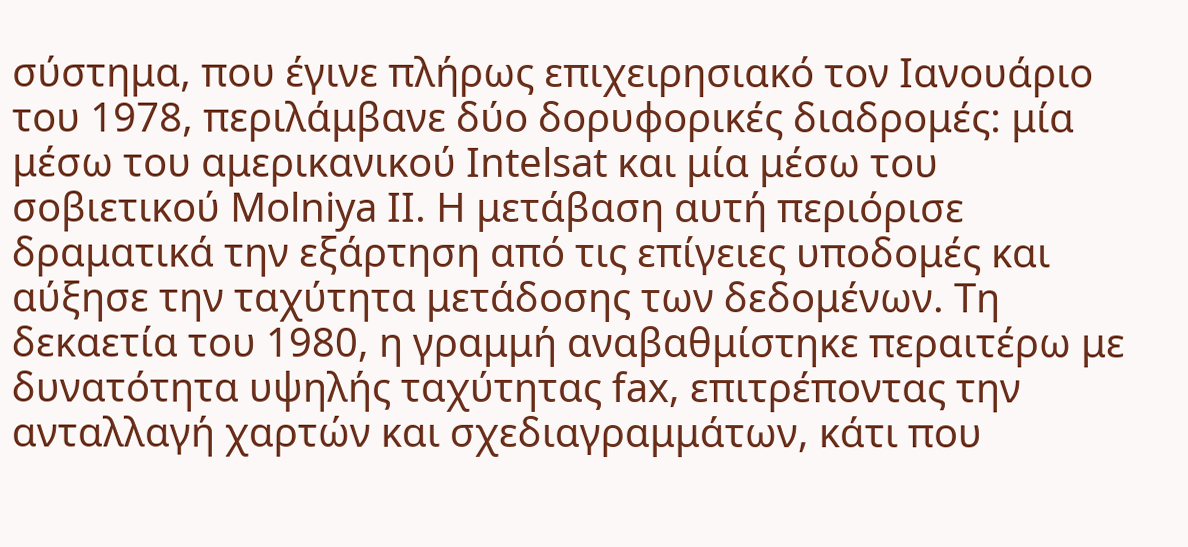σύστημα, που έγινε πλήρως επιχειρησιακό τον Ιανουάριο του 1978, περιλάμβανε δύο δορυφορικές διαδρομές: μία μέσω του αμερικανικού Intelsat και μία μέσω του σοβιετικού Molniya II. Η μετάβαση αυτή περιόρισε δραματικά την εξάρτηση από τις επίγειες υποδομές και αύξησε την ταχύτητα μετάδοσης των δεδομένων. Τη δεκαετία του 1980, η γραμμή αναβαθμίστηκε περαιτέρω με δυνατότητα υψηλής ταχύτητας fax, επιτρέποντας την ανταλλαγή χαρτών και σχεδιαγραμμάτων, κάτι που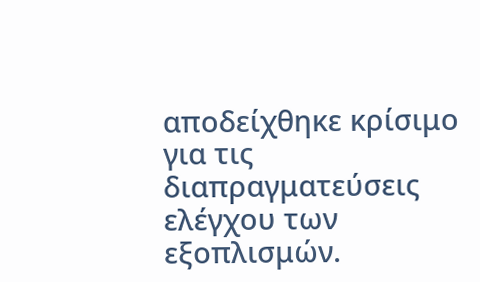αποδείχθηκε κρίσιμο για τις διαπραγματεύσεις ελέγχου των εξοπλισμών.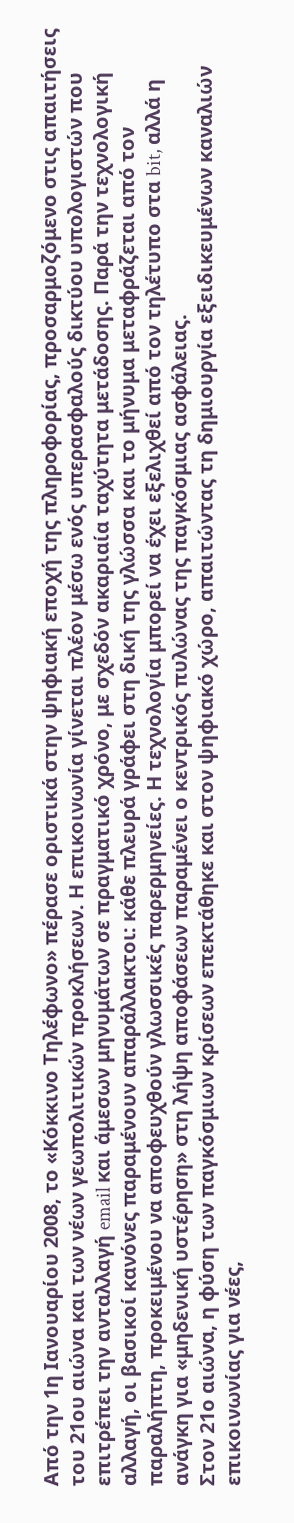Από την 1η Ιανουαρίου 2008, το «Κόκκινο Τηλέφωνο» πέρασε οριστικά στην ψηφιακή εποχή της πληροφορίας, προσαρμοζόμενο στις απαιτήσεις του 21ου αιώνα και των νέων γεωπολιτικών προκλήσεων. Η επικοινωνία γίνεται πλέον μέσω ενός υπερασφαλούς δικτύου υπολογιστών που επιτρέπει την ανταλλαγή email και άμεσων μηνυμάτων σε πραγματικό χρόνο, με σχεδόν ακαριαία ταχύτητα μετάδοσης. Παρά την τεχνολογική αλλαγή, οι βασικοί κανόνες παραμένουν απαράλλακτοι: κάθε πλευρά γράφει στη δική της γλώσσα και το μήνυμα μεταφράζεται από τον παραλήπτη, προκειμένου να αποφευχθούν γλωσσικές παρερμηνείες. Η τεχνολογία μπορεί να έχει εξελιχθεί από τον τηλέτυπο στα bit, αλλά η ανάγκη για «μηδενική υστέρηση» στη λήψη αποφάσεων παραμένει ο κεντρικός πυλώνας της παγκόσμιας ασφάλειας.
Στον 21ο αιώνα, η φύση των παγκόσμιων κρίσεων επεκτάθηκε και στον ψηφιακό χώρο, απαιτώντας τη δημιουργία εξειδικευμένων καναλιών επικοινωνίας για νέες,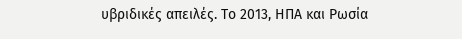υβριδικές απειλές. Το 2013, ΗΠΑ και Ρωσία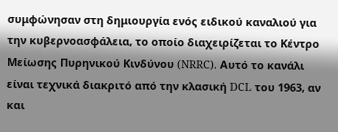συμφώνησαν στη δημιουργία ενός ειδικού καναλιού για την κυβερνοασφάλεια, το οποίο διαχειρίζεται το Κέντρο Μείωσης Πυρηνικού Κινδύνου (NRRC). Αυτό το κανάλι είναι τεχνικά διακριτό από την κλασική DCL του 1963, αν και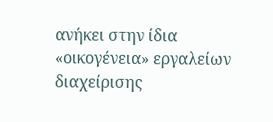ανήκει στην ίδια «οικογένεια» εργαλείων διαχείρισης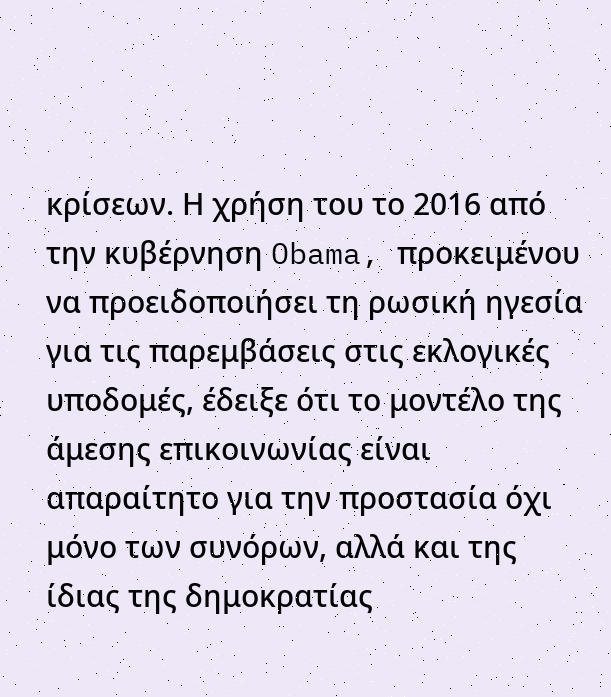κρίσεων. Η χρήση του το 2016 από την κυβέρνηση Obama, προκειμένου να προειδοποιήσει τη ρωσική ηγεσία για τις παρεμβάσεις στις εκλογικές υποδομές, έδειξε ότι το μοντέλο της άμεσης επικοινωνίας είναι απαραίτητο για την προστασία όχι μόνο των συνόρων, αλλά και της ίδιας της δημοκρατίας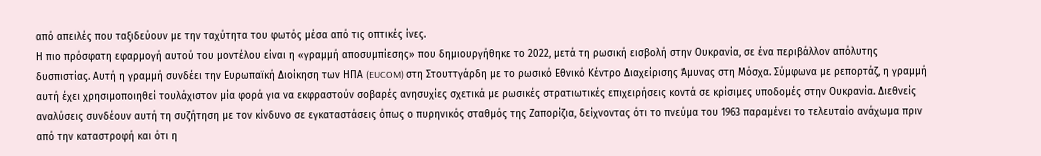από απειλές που ταξιδεύουν με την ταχύτητα του φωτός μέσα από τις οπτικές ίνες.
Η πιο πρόσφατη εφαρμογή αυτού του μοντέλου είναι η «γραμμή αποσυμπίεσης» που δημιουργήθηκε το 2022, μετά τη ρωσική εισβολή στην Ουκρανία, σε ένα περιβάλλον απόλυτης δυσπιστίας. Αυτή η γραμμή συνδέει την Ευρωπαϊκή Διοίκηση των ΗΠΑ (EUCOM) στη Στουττγάρδη με το ρωσικό Εθνικό Κέντρο Διαχείρισης Άμυνας στη Μόσχα. Σύμφωνα με ρεπορτάζ, η γραμμή αυτή έχει χρησιμοποιηθεί τουλάχιστον μία φορά για να εκφραστούν σοβαρές ανησυχίες σχετικά με ρωσικές στρατιωτικές επιχειρήσεις κοντά σε κρίσιμες υποδομές στην Ουκρανία. Διεθνείς αναλύσεις συνδέουν αυτή τη συζήτηση με τον κίνδυνο σε εγκαταστάσεις όπως ο πυρηνικός σταθμός της Ζαπορίζια, δείχνοντας ότι το πνεύμα του 1963 παραμένει το τελευταίο ανάχωμα πριν από την καταστροφή και ότι η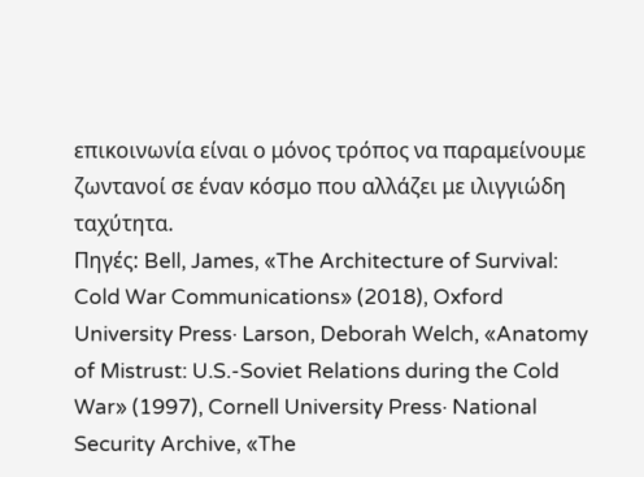επικοινωνία είναι ο μόνος τρόπος να παραμείνουμε ζωντανοί σε έναν κόσμο που αλλάζει με ιλιγγιώδη ταχύτητα.
Πηγές: Bell, James, «The Architecture of Survival: Cold War Communications» (2018), Oxford University Press· Larson, Deborah Welch, «Anatomy of Mistrust: U.S.-Soviet Relations during the Cold War» (1997), Cornell University Press· National Security Archive, «The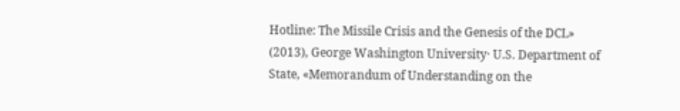Hotline: The Missile Crisis and the Genesis of the DCL» (2013), George Washington University· U.S. Department of State, «Memorandum of Understanding on the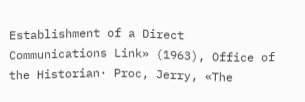Establishment of a Direct Communications Link» (1963), Office of the Historian· Proc, Jerry, «The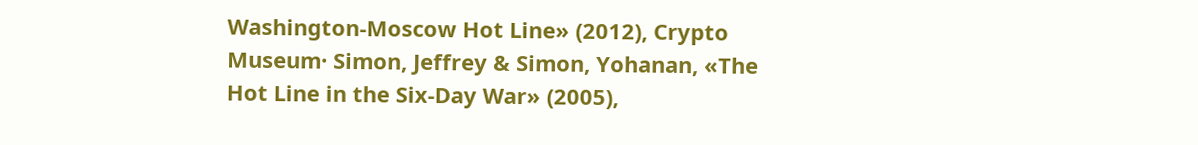Washington-Moscow Hot Line» (2012), Crypto Museum· Simon, Jeffrey & Simon, Yohanan, «The Hot Line in the Six-Day War» (2005),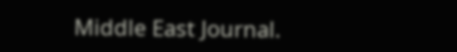Middle East Journal.